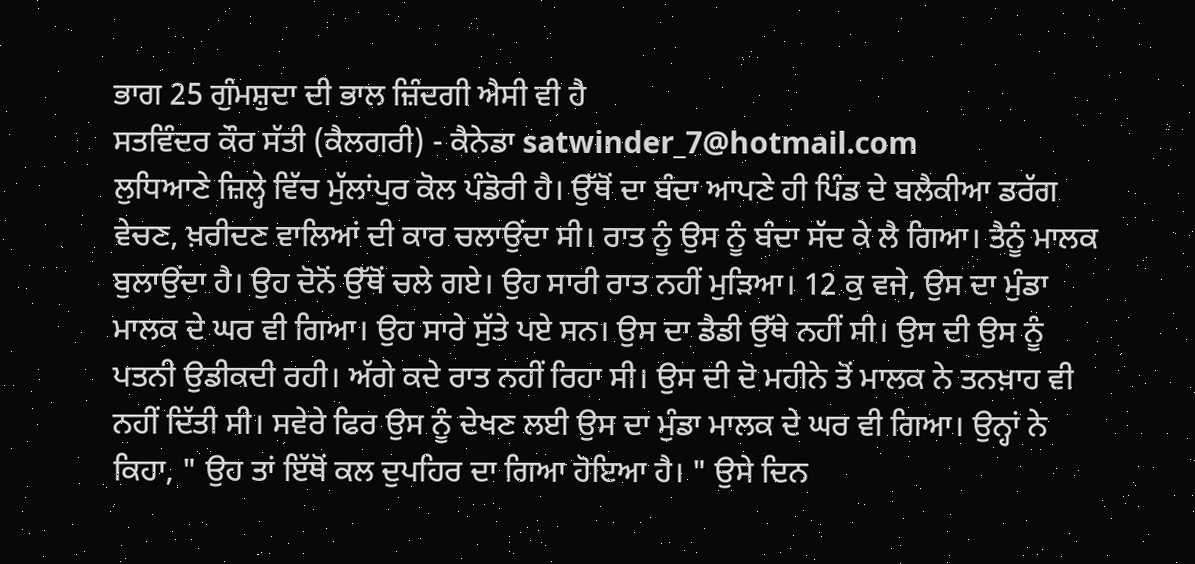ਭਾਗ 25 ਗੁੰਮਸ਼ੁਦਾ ਦੀ ਭਾਲ ਜ਼ਿੰਦਗੀ ਐਸੀ ਵੀ ਹੈ
ਸਤਵਿੰਦਰ ਕੌਰ ਸੱਤੀ (ਕੈਲਗਰੀ) - ਕੈਨੇਡਾ satwinder_7@hotmail.com
ਲੁਧਿਆਣੇ ਜ਼ਿਲ੍ਹੇ ਵਿੱਚ ਮੁੱਲਾਂਪੁਰ ਕੋਲ ਪੰਡੋਰੀ ਹੈ। ਉੱਥੋਂ ਦਾ ਬੰਦਾ ਆਪਣੇ ਹੀ ਪਿੰਡ ਦੇ ਬਲੈਕੀਆ ਡਰੱਗ ਵੇਚਣ, ਖ਼ਰੀਦਣ ਵਾਲਿਆਂ ਦੀ ਕਾਰ ਚਲਾਉਂਦਾ ਸੀ। ਰਾਤ ਨੂੰ ਉਸ ਨੂੰ ਬੰਦਾ ਸੱਦ ਕੇ ਲੈ ਗਿਆ। ਤੈਨੂੰ ਮਾਲਕ ਬੁਲਾਉਂਦਾ ਹੈ। ਉਹ ਦੋਨੋਂ ਉੱਥੋਂ ਚਲੇ ਗਏ। ਉਹ ਸਾਰੀ ਰਾਤ ਨਹੀਂ ਮੁੜਿਆ। 12 ਕੁ ਵਜੇ, ਉਸ ਦਾ ਮੁੰਡਾ ਮਾਲਕ ਦੇ ਘਰ ਵੀ ਗਿਆ। ਉਹ ਸਾਰੇ ਸੁੱਤੇ ਪਏ ਸਨ। ਉਸ ਦਾ ਡੈਡੀ ਉੱਥੇ ਨਹੀਂ ਸੀ। ਉਸ ਦੀ ਉਸ ਨੂੰ ਪਤਨੀ ਉਡੀਕਦੀ ਰਹੀ। ਅੱਗੇ ਕਦੇ ਰਾਤ ਨਹੀਂ ਰਿਹਾ ਸੀ। ਉਸ ਦੀ ਦੋ ਮਹੀਨੇ ਤੋਂ ਮਾਲਕ ਨੇ ਤਨਖ਼ਾਹ ਵੀ ਨਹੀਂ ਦਿੱਤੀ ਸੀ। ਸਵੇਰੇ ਫਿਰ ਉਸ ਨੂੰ ਦੇਖਣ ਲਈ ਉਸ ਦਾ ਮੁੰਡਾ ਮਾਲਕ ਦੇ ਘਰ ਵੀ ਗਿਆ। ਉਨ੍ਹਾਂ ਨੇ ਕਿਹਾ, " ਉਹ ਤਾਂ ਇੱਥੋਂ ਕਲ ਦੁਪਹਿਰ ਦਾ ਗਿਆ ਹੋਇਆ ਹੈ। " ਉਸੇ ਦਿਨ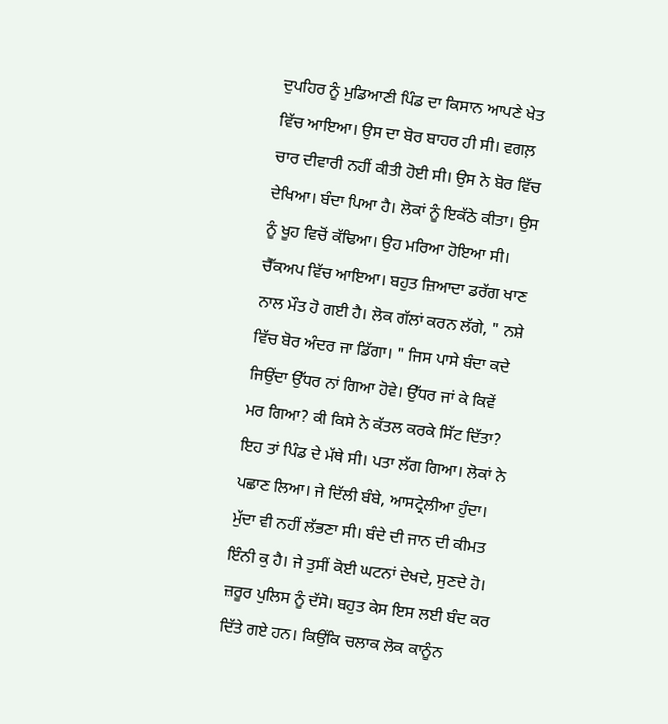ਦੁਪਹਿਰ ਨੂੰ ਮੁਡਿਆਣੀ ਪਿੰਡ ਦਾ ਕਿਸਾਨ ਆਪਣੇ ਖੇਤ ਵਿੱਚ ਆਇਆ। ਉਸ ਦਾ ਬੋਰ ਬਾਹਰ ਹੀ ਸੀ। ਵਗਲ਼ ਚਾਰ ਦੀਵਾਰੀ ਨਹੀਂ ਕੀਤੀ ਹੋਈ ਸੀ। ਉਸ ਨੇ ਬੋਰ ਵਿੱਚ ਦੇਖਿਆ। ਬੰਦਾ ਪਿਆ ਹੈ। ਲੋਕਾਂ ਨੂੰ ਇਕੱਠੇ ਕੀਤਾ। ਉਸ ਨੂੰ ਖੂਹ ਵਿਚੋਂ ਕੱਢਿਆ। ਉਹ ਮਰਿਆ ਹੋਇਆ ਸੀ। ਚੈੱਕਅਪ ਵਿੱਚ ਆਇਆ। ਬਹੁਤ ਜ਼ਿਆਦਾ ਡਰੱਗ ਖਾਣ ਨਾਲ ਮੌਤ ਹੋ ਗਈ ਹੈ। ਲੋਕ ਗੱਲਾਂ ਕਰਨ ਲੱਗੇ, " ਨਸ਼ੇ ਵਿੱਚ ਬੋਰ ਅੰਦਰ ਜਾ ਡਿੱਗਾ। " ਜਿਸ ਪਾਸੇ ਬੰਦਾ ਕਦੇ ਜਿਉਂਦਾ ਉੱਧਰ ਨਾਂ ਗਿਆ ਹੋਵੇ। ਉੱਧਰ ਜਾਂ ਕੇ ਕਿਵੇਂ ਮਰ ਗਿਆ? ਕੀ ਕਿਸੇ ਨੇ ਕੱਤਲ ਕਰਕੇ ਸਿੱਟ ਦਿੱਤਾ? ਇਹ ਤਾਂ ਪਿੰਡ ਦੇ ਮੱਥੇ ਸੀ। ਪਤਾ ਲੱਗ ਗਿਆ। ਲੋਕਾਂ ਨੇ ਪਛਾਣ ਲਿਆ। ਜੇ ਦਿੱਲੀ ਬੰਬੇ, ਆਸਟ੍ਰੇਲੀਆ ਹੁੰਦਾ। ਮੁੱਦਾ ਵੀ ਨਹੀਂ ਲੱਭਣਾ ਸੀ। ਬੰਦੇ ਦੀ ਜਾਨ ਦੀ ਕੀਮਤ ਇੰਨੀ ਕੁ ਹੈ। ਜੇ ਤੁਸੀਂ ਕੋਈ ਘਟਨਾਂ ਦੇਖਦੇ, ਸੁਣਦੇ ਹੋ। ਜ਼ਰੂਰ ਪੁਲਿਸ ਨੂੰ ਦੱਸੋ। ਬਹੁਤ ਕੇਸ ਇਸ ਲਈ ਬੰਦ ਕਰ ਦਿੱਤੇ ਗਏ ਹਨ। ਕਿਉਂਕਿ ਚਲਾਕ ਲੋਕ ਕਾਨੂੰਨ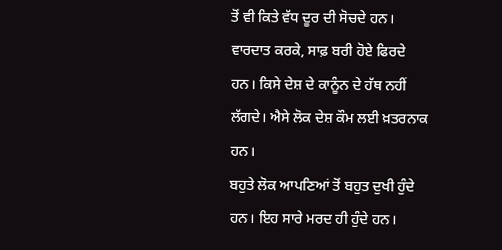ਤੋਂ ਵੀ ਕਿਤੇ ਵੱਧ ਦੂਰ ਦੀ ਸੋਚਦੇ ਹਨ। ਵਾਰਦਾਤ ਕਰਕੇ, ਸਾਫ਼ ਬਰੀ ਹੋਏ ਫਿਰਦੇ ਹਨ। ਕਿਸੇ ਦੇਸ਼ ਦੇ ਕਾਨੂੰਨ ਦੇ ਹੱਥ ਨਹੀਂ ਲੱਗਦੇ। ਐਸੇ ਲੋਕ ਦੇਸ਼ ਕੌਮ ਲਈ ਖ਼ਤਰਨਾਕ ਹਨ।
ਬਹੁਤੇ ਲੋਕ ਆਪਣਿਆਂ ਤੋਂ ਬਹੁਤ ਦੁਖੀ ਹੁੰਦੇ ਹਨ। ਇਹ ਸਾਰੇ ਮਰਦ ਹੀ ਹੁੰਦੇ ਹਨ।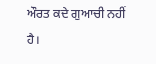ਔਰਤ ਕਦੇ ਗੁਆਚੀ ਨਹੀਂ ਹੈ।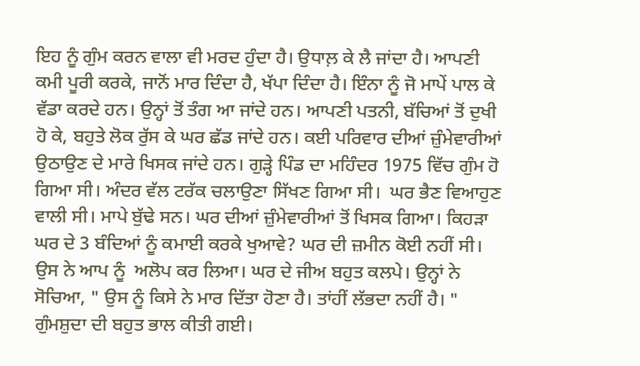ਇਹ ਨੂੰ ਗੁੰਮ ਕਰਨ ਵਾਲਾ ਵੀ ਮਰਦ ਹੁੰਦਾ ਹੈ। ਉਧਾਲ਼ ਕੇ ਲੈ ਜਾਂਦਾ ਹੈ। ਆਪਣੀ ਕਮੀ ਪੂਰੀ ਕਰਕੇ, ਜਾਨੋਂ ਮਾਰ ਦਿੰਦਾ ਹੈ, ਖੱਪਾ ਦਿੰਦਾ ਹੈ। ਇੰਨਾ ਨੂੰ ਜੋ ਮਾਪੇਂ ਪਾਲ ਕੇ ਵੱਡਾ ਕਰਦੇ ਹਨ। ਉਨ੍ਹਾਂ ਤੋਂ ਤੰਗ ਆ ਜਾਂਦੇ ਹਨ। ਆਪਣੀ ਪਤਨੀ, ਬੱਚਿਆਂ ਤੋਂ ਦੁਖੀ ਹੋ ਕੇ, ਬਹੁਤੇ ਲੋਕ ਰੁੱਸ ਕੇ ਘਰ ਛੱਡ ਜਾਂਦੇ ਹਨ। ਕਈ ਪਰਿਵਾਰ ਦੀਆਂ ਜ਼ੁੰਮੇਵਾਰੀਆਂ ਉਠਾਉਣ ਦੇ ਮਾਰੇ ਖਿਸਕ ਜਾਂਦੇ ਹਨ। ਗੁੜ੍ਹੇ ਪਿੰਡ ਦਾ ਮਹਿੰਦਰ 1975 ਵਿੱਚ ਗੁੰਮ ਹੋ ਗਿਆ ਸੀ। ਅੰਦਰ ਵੱਲ ਟਰੱਕ ਚਲਾਉਣਾ ਸਿੱਖਣ ਗਿਆ ਸੀ।  ਘਰ ਭੈਣ ਵਿਆਹੁਣ ਵਾਲੀ ਸੀ। ਮਾਪੇ ਬੁੱਢੇ ਸਨ। ਘਰ ਦੀਆਂ ਜ਼ੁੰਮੇਵਾਰੀਆਂ ਤੋਂ ਖਿਸਕ ਗਿਆ। ਕਿਹੜਾ ਘਰ ਦੇ 3 ਬੰਦਿਆਂ ਨੂੰ ਕਮਾਈ ਕਰਕੇ ਖੁਆਵੇ? ਘਰ ਦੀ ਜ਼ਮੀਨ ਕੋਈ ਨਹੀਂ ਸੀ। ਉਸ ਨੇ ਆਪ ਨੂੰ  ਅਲੋਪ ਕਰ ਲਿਆ। ਘਰ ਦੇ ਜੀਅ ਬਹੁਤ ਕਲਪੇ। ਉਨ੍ਹਾਂ ਨੇ ਸੋਚਿਆ, " ਉਸ ਨੂੰ ਕਿਸੇ ਨੇ ਮਾਰ ਦਿੱਤਾ ਹੋਣਾ ਹੈ। ਤਾਂਹੀਂ ਲੱਭਦਾ ਨਹੀਂ ਹੈ। " ਗੁੰਮਸ਼ੁਦਾ ਦੀ ਬਹੁਤ ਭਾਲ ਕੀਤੀ ਗਈ।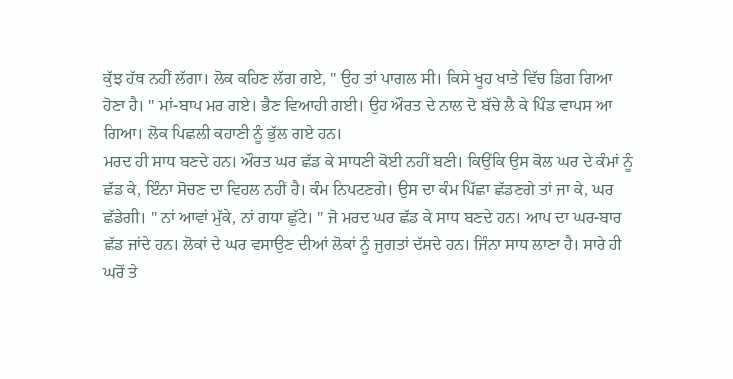ਕੁੱਝ ਹੱਥ ਨਹੀਂ ਲੱਗਾ। ਲੋਕ ਕਹਿਣ ਲੱਗ ਗਏ, " ਉਹ ਤਾਂ ਪਾਗਲ ਸੀ। ਕਿਸੇ ਖੂਹ ਖਾਤੇ ਵਿੱਚ ਡਿਗ ਗਿਆ ਹੋਣਾ ਹੈ। " ਮਾਂ-ਬਾਪ ਮਰ ਗਏ। ਭੈਣ ਵਿਆਹੀ ਗਈ। ਉਹ ਔਰਤ ਦੇ ਨਾਲ ਦੋ ਬੱਚੇ ਲੈ ਕੇ ਪਿੰਡ ਵਾਪਸ ਆ ਗਿਆ। ਲੋਕ ਪਿਛਲੀ ਕਹਾਣੀ ਨੂੰ ਭੁੱਲ ਗਏ ਹਨ।
ਮਰਦ ਹੀ ਸਾਧ ਬਣਦੇ ਹਨ। ਔਰਤ ਘਰ ਛੱਡ ਕੇ ਸਾਧਣੀ ਕੋਈ ਨਹੀਂ ਬਣੀ। ਕਿਉਂਕਿ ਉਸ ਕੋਲ ਘਰ ਦੇ ਕੰਮਾਂ ਨੂੰ ਛੱਡ ਕੇ, ਇੰਨਾ ਸੋਚਣ ਦਾ ਵਿਹਲ ਨਹੀਂ ਹੈ। ਕੰਮ ਨਿਪਟਣਗੇ। ਉਸ ਦਾ ਕੰਮ ਪਿੱਛਾ ਛੱਡਣਗੇ ਤਾਂ ਜਾ ਕੇ, ਘਰ ਛੱਡੇਗੀ। " ਨਾਂ ਆਵਾਂ ਮੁੱਕੇ, ਨਾਂ ਗਧਾ ਛੁੱਟੇ। " ਜੋ ਮਰਦ ਘਰ ਛੱਡ ਕੇ ਸਾਧ ਬਣਦੇ ਹਨ। ਆਪ ਦਾ ਘਰ-ਬਾਰ ਛੱਡ ਜਾਂਦੇ ਹਨ। ਲੋਕਾਂ ਦੇ ਘਰ ਵਸਾਉਣ ਦੀਆਂ ਲੋਕਾਂ ਨੂੰ ਜੁਗਤਾਂ ਦੱਸਦੇ ਹਨ। ਜਿੰਨਾ ਸਾਧ ਲਾਣਾ ਹੈ। ਸਾਰੇ ਹੀ ਘਰੋਂ ਤੇ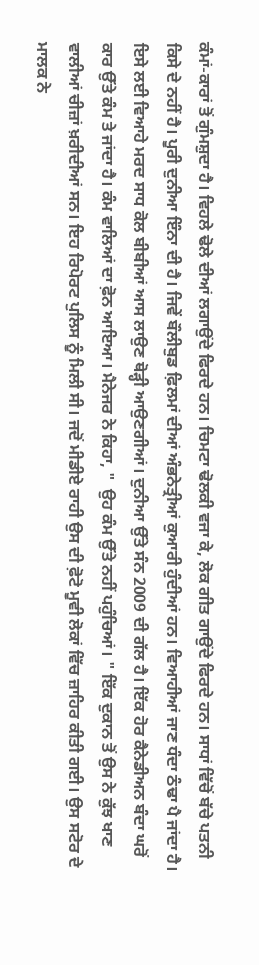ਕੰਮਾਂ-ਕਾਰਾਂ ਤੋਂ ਗੁੰਮਸ਼ੁਦਾ ਹੈ। ਵਿਹਲੇ ਢੋਲੇ ਦੀਆਂ ਲਗਾਉਂਦੇ ਫਿਰਦੇ ਹਨ। ਚਿਮਟਾ ਢੋਲਕੀ ਵਜਾ ਕੇ, ਲੋਕ ਗੀਤ ਗਾਉਂਦੇ ਫਿਰਦੇ ਹਨ। ਸਾਧਾਂ ਵਿੱਚੋਂ ਬੱਚੇ ਪਤਨੀ ਕਿਸੇ ਦੇ ਨਹੀਂ ਹੈ। ਪੂਰੀ ਦੁਨੀਆ ਇੰਨਾ ਦੀ ਹੈ। ਜਿਵੇਂ ਬੌਲੀਬੁਡ ਫ਼ਿਲਮਾਂ ਦੀਆਂ ਅੰਭਨੇਤ੍ਰੀਆਂ ਕੁਆਰੀ ਹੁੰਦੀਆਂ ਹਨ। ਵਿਆਹੀਆਂ ਜਾਣ ਧੰਦਾ ਠੰਢਾ ਪੈ ਜਾਂਦਾ ਹੈ। ਇਸੇ ਲਈ ਵਿਆਹੇ ਮਰਦ ਸਾਧ ਕੋਲ ਬੀਬੀਆਂ ਆਸ ਲਾਉਣ ਥੋੜ੍ਹੀ ਆਉਣਗੀਆਂ। ਦੁਨੀਆ ਉੱਤੇ ਸੰਨ 2009 ਦੀ ਗੱਲ ਹੈ। ਇੱਕ ਹੋਰ ਕੈਨੇਡੀਅਨ ਬੰਦਾ ਘਰੋਂ ਕਾਰ ਉੱਤੇ ਕੰਮ ਤੇ ਜਾਂਦਾ ਹੈ। ਕੰਮ ਵਾਲਿਆਂ ਦਾ ਫ਼ੋਨ ਆਇਆ। ਮੈਨੇਜਰ ਨੇ ਕਿਹਾ, "  ਉਹ ਕੰਮ ਉੱਤੇ ਨਹੀਂ ਪਹੁੰਚਿਆਂ। " ਇੱਕ ਦੁਕਾਨ ਤੋਂ ਉਸ ਨੇ ਕੁੱਝ ਖਾਣ ਵਾਲੀਆਂ ਚੀਜ਼ਾਂ ਖ਼ਰੀਦੀਆਂ ਸਨ। ਇਹ ਰਿਪੋਰਟ ਪੁਲਿਸ ਨੂੰ ਮਿਲੀ ਸੀ। ਜਦੋਂ ਮੀਡੀਏ ਰਾਹੀ ਉਸ ਦੀ ਫ਼ੋਟੋ ਮੂਵੀ ਲੋਕਾਂ ਵਿੱਚ ਜ਼ਾਹਿਰ ਕੀਤੀ ਗਈ। ਉਸ ਸਟੋਰ ਦੇ ਮਾਲਕ ਨੇ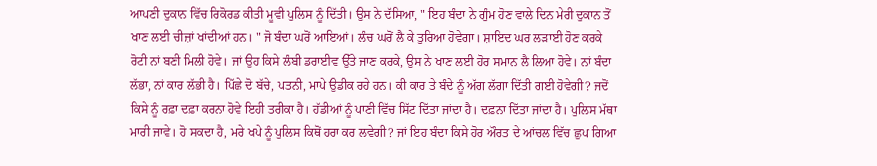ਆਪਣੀ ਦੁਕਾਨ ਵਿੱਚ ਰਿਕੋਰਡ ਕੀਤੀ ਮੂਵੀ ਪੁਲਿਸ ਨੂੰ ਦਿੱਤੀ। ਉਸ ਨੇ ਦੱਸਿਆ, " ਇਹ ਬੰਦਾ ਨੇ ਗੁੰਮ ਹੋਣ ਵਾਲੇ ਦਿਨ ਮੇਰੀ ਦੁਕਾਨ ਤੋਂ ਖਾਣ ਲਈ ਚੀਜ਼ਾਂ ਖਾਂਦੀਆਂ ਹਨ। " ਜੋ ਬੰਦਾ ਘਰੋਂ ਆਇਆਂ। ਲੰਚ ਘਰੋਂ ਲੈ ਕੇ ਤੁਰਿਆ ਹੋਵੇਗਾ। ਸ਼ਾਇਦ ਘਰ ਲੜਾਈ ਹੋਣ ਕਰਕੇ ਰੋਟੀ ਨਾਂ ਬਣੀ ਮਿਲੀ ਹੋਵੇ। ਜਾਂ ਉਹ ਕਿਸੇ ਲੰਬੀ ਡਰਾਈਵ ਉੱਤੇ ਜਾਣ ਕਰਕੇ, ਉਸ ਨੇ ਖਾਣ ਲਈ ਹੋਰ ਸਮਾਨ ਲੈ ਲਿਆ ਹੋਵੇ। ਨਾਂ ਬੰਦਾ ਲੱਭਾ, ਨਾਂ ਕਾਰ ਲੱਭੀ ਹੈ। ਪਿੱਛੇ ਦੋ ਬੱਚੇ, ਪਤਨੀ, ਮਾਪੇ ਉਡੀਕ ਰਹੇ ਹਨ। ਕੀ ਕਾਰ ਤੇ ਬੰਦੇ ਨੂੰ ਅੱਗ ਲੱਗਾ ਦਿੱਤੀ ਗਈ ਹੋਵੇਗੀ? ਜਦੋਂ ਕਿਸੇ ਨੂੰ ਰਫ਼ਾ ਦਫ਼ਾ ਕਰਨਾ ਹੋਵੇ ਇਹੀ ਤਰੀਕਾ ਹੈ। ਹੱਡੀਆਂ ਨੂੰ ਪਾਣੀ ਵਿੱਚ ਸਿੱਟ ਦਿੱਤਾ ਜਾਂਦਾ ਹੈ। ਦਫ਼ਨਾ ਦਿੱਤਾ ਜਾਂਦਾ ਹੈ। ਪੁਲਿਸ ਮੱਥਾ ਮਾਰੀ ਜਾਵੇ। ਹੋ ਸਕਦਾ ਹੈ, ਮਰੇ ਖਪੇ ਨੂੰ ਪੁਲਿਸ ਕਿਥੋਂ ਹਰਾ ਕਰ ਲਵੇਗੀ? ਜਾਂ ਇਹ ਬੰਦਾ ਕਿਸੇ ਹੋਰ ਔਰਤ ਦੇ ਆਂਚਲ ਵਿੱਚ ਛੁਪ ਗਿਆ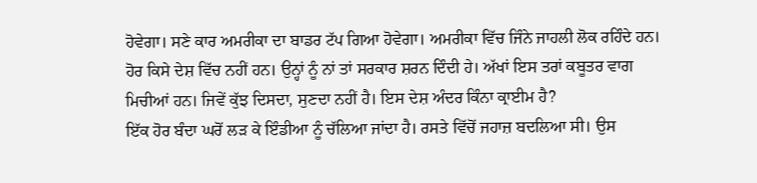ਹੋਵੇਗਾ। ਸਣੇ ਕਾਰ ਅਮਰੀਕਾ ਦਾ ਬਾਡਰ ਟੱਪ ਗਿਆ ਹੋਵੇਗਾ। ਅਮਰੀਕਾ ਵਿੱਚ ਜਿੰਨੇ ਜਾਹਲੀ ਲੋਕ ਰਹਿੰਦੇ ਹਨ। ਹੋਰ ਕਿਸੇ ਦੇਸ਼ ਵਿੱਚ ਨਹੀਂ ਹਨ। ਉਨ੍ਹਾਂ ਨੂੰ ਨਾਂ ਤਾਂ ਸਰਕਾਰ ਸ਼ਰਨ ਦਿੰਦੀ ਹੇ। ਅੱਖਾਂ ਇਸ ਤਰਾਂ ਕਬੂਤਰ ਵਾਗ ਮਿਚੀਆਂ ਹਨ। ਜਿਵੇਂ ਕੁੱਝ ਦਿਸਦਾ, ਸੁਣਦਾ ਨਹੀਂ ਹੈ। ਇਸ ਦੇਸ਼ ਅੰਦਰ ਕਿੰਨਾ ਕ੍ਰਾਈਮ ਹੈ?
ਇੱਕ ਹੋਰ ਬੰਦਾ ਘਰੋਂ ਲੜ ਕੇ ਇੰਡੀਆ ਨੂੰ ਚੱਲਿਆ ਜਾਂਦਾ ਹੈ। ਰਸਤੇ ਵਿੱਚੋਂ ਜਹਾਜ਼ ਬਦਲਿਆ ਸੀ। ਉਸ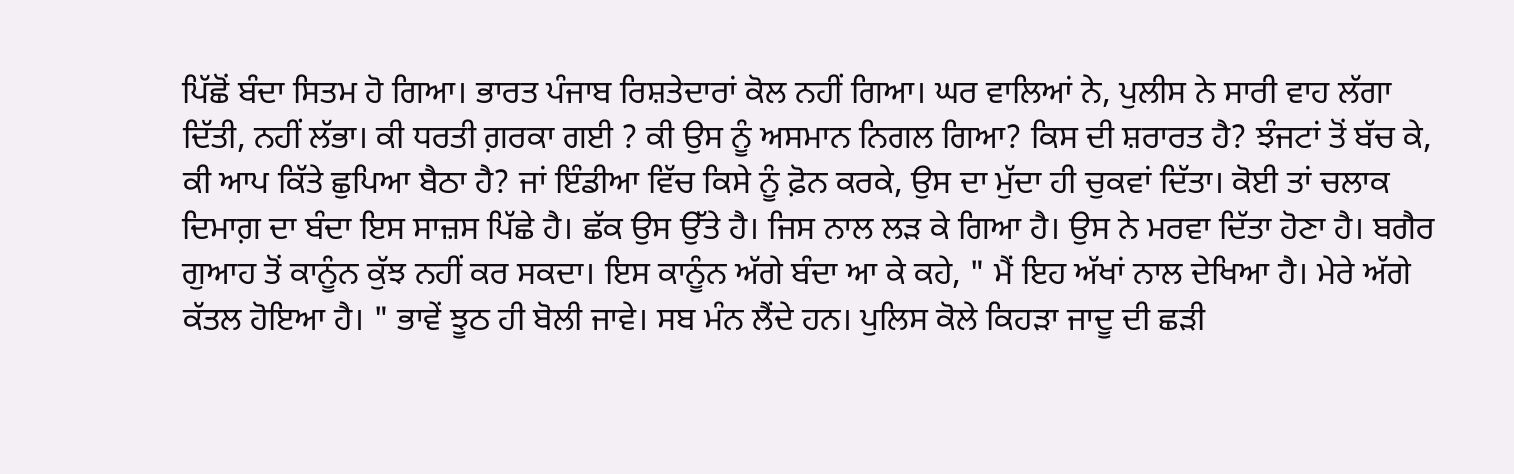ਪਿੱਛੋਂ ਬੰਦਾ ਸਿਤਮ ਹੋ ਗਿਆ। ਭਾਰਤ ਪੰਜਾਬ ਰਿਸ਼ਤੇਦਾਰਾਂ ਕੋਲ ਨਹੀਂ ਗਿਆ। ਘਰ ਵਾਲਿਆਂ ਨੇ, ਪੁਲੀਸ ਨੇ ਸਾਰੀ ਵਾਹ ਲੱਗਾ ਦਿੱਤੀ, ਨਹੀਂ ਲੱਭਾ। ਕੀ ਧਰਤੀ ਗ਼ਰਕਾ ਗਈ ? ਕੀ ਉਸ ਨੂੰ ਅਸਮਾਨ ਨਿਗਲ ਗਿਆ? ਕਿਸ ਦੀ ਸ਼ਰਾਰਤ ਹੈ? ਝੰਜਟਾਂ ਤੋਂ ਬੱਚ ਕੇ, ਕੀ ਆਪ ਕਿੱਤੇ ਛੁਪਿਆ ਬੈਠਾ ਹੈ? ਜਾਂ ਇੰਡੀਆ ਵਿੱਚ ਕਿਸੇ ਨੂੰ ਫ਼ੋਨ ਕਰਕੇ, ਉਸ ਦਾ ਮੁੱਦਾ ਹੀ ਚੁਕਵਾਂ ਦਿੱਤਾ। ਕੋਈ ਤਾਂ ਚਲਾਕ ਦਿਮਾਗ਼ ਦਾ ਬੰਦਾ ਇਸ ਸਾਜ਼ਸ ਪਿੱਛੇ ਹੈ। ਛੱਕ ਉਸ ਉੱਤੇ ਹੈ। ਜਿਸ ਨਾਲ ਲੜ ਕੇ ਗਿਆ ਹੈ। ਉਸ ਨੇ ਮਰਵਾ ਦਿੱਤਾ ਹੋਣਾ ਹੈ। ਬਗੈਰ ਗੁਆਹ ਤੋਂ ਕਾਨੂੰਨ ਕੁੱਝ ਨਹੀਂ ਕਰ ਸਕਦਾ। ਇਸ ਕਾਨੂੰਨ ਅੱਗੇ ਬੰਦਾ ਆ ਕੇ ਕਹੇ, " ਮੈਂ ਇਹ ਅੱਖਾਂ ਨਾਲ ਦੇਖਿਆ ਹੈ। ਮੇਰੇ ਅੱਗੇ ਕੱਤਲ ਹੋਇਆ ਹੈ। " ਭਾਵੇਂ ਝੂਠ ਹੀ ਬੋਲੀ ਜਾਵੇ। ਸਬ ਮੰਨ ਲੈਂਦੇ ਹਨ। ਪੁਲਿਸ ਕੋਲੇ ਕਿਹੜਾ ਜਾਦੂ ਦੀ ਛੜੀ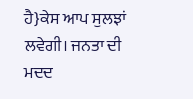ਹੈ}ਕੇਸ ਆਪ ਸੁਲਝਾਂ ਲਵੇਗੀ। ਜਨਤਾ ਦੀ ਮਦਦ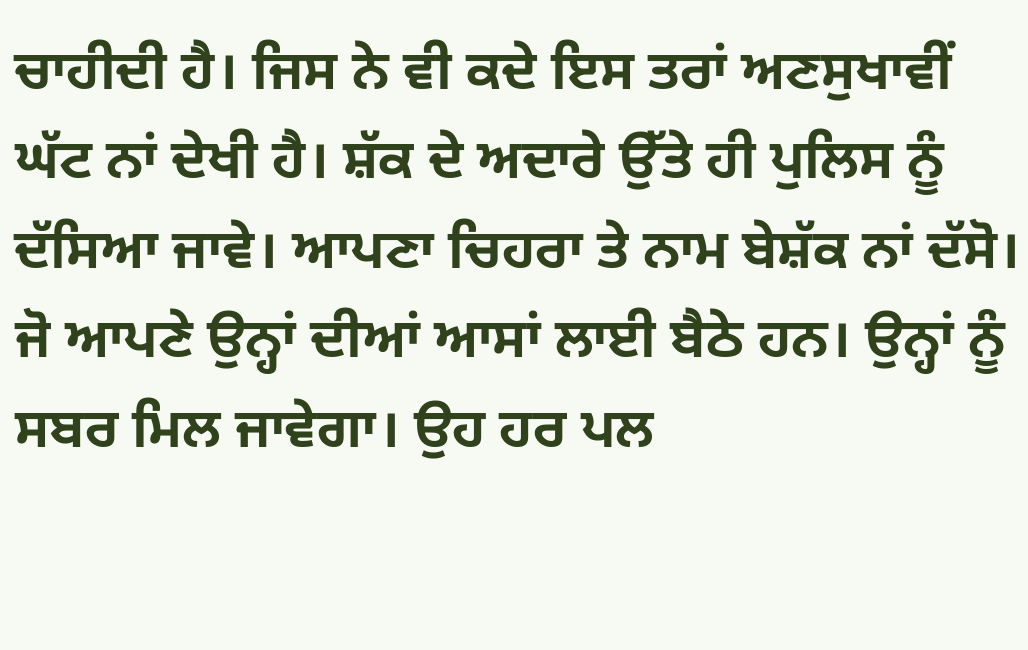ਚਾਹੀਦੀ ਹੈ। ਜਿਸ ਨੇ ਵੀ ਕਦੇ ਇਸ ਤਰਾਂ ਅਣਸੁਖਾਵੀਂ ਘੱਟ ਨਾਂ ਦੇਖੀ ਹੈ। ਸ਼ੱਕ ਦੇ ਅਦਾਰੇ ਉੱਤੇ ਹੀ ਪੁਲਿਸ ਨੂੰ ਦੱਸਿਆ ਜਾਵੇ। ਆਪਣਾ ਚਿਹਰਾ ਤੇ ਨਾਮ ਬੇਸ਼ੱਕ ਨਾਂ ਦੱਸੋ। ਜੋ ਆਪਣੇ ਉਨ੍ਹਾਂ ਦੀਆਂ ਆਸਾਂ ਲਾਈ ਬੈਠੇ ਹਨ। ਉਨ੍ਹਾਂ ਨੂੰ ਸਬਰ ਮਿਲ ਜਾਵੇਗਾ। ਉਹ ਹਰ ਪਲ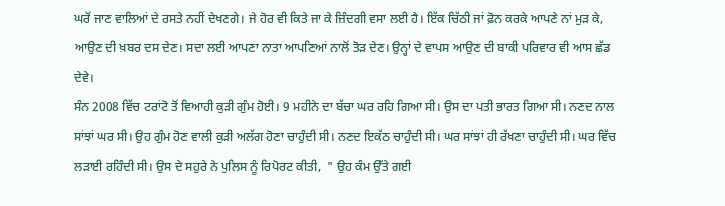ਘਰੋਂ ਜਾਣ ਵਾਲਿਆਂ ਦੇ ਰਸਤੇ ਨਹੀਂ ਦੇਖਣਗੇ। ਜੇ ਹੋਰ ਵੀ ਕਿਤੇ ਜਾ ਕੇ ਜ਼ਿੰਦਗੀ ਵਸਾ ਲਈ ਹੈ। ਇੱਕ ਚਿੱਠੀ ਜਾਂ ਫ਼ੋਨ ਕਰਕੇ ਆਪਣੇ ਨਾਂ ਮੁੜ ਕੇ, ਆਉਣ ਦੀ ਖ਼ਬਰ ਦਸ ਦੇਣ। ਸਦਾ ਲਈ ਆਪਣਾ ਨਾਤਾ ਆਪਣਿਆਂ ਨਾਲੋਂ ਤੋੜ ਦੇਣ। ਉਨ੍ਹਾਂ ਦੇ ਵਾਪਸ ਆਉਣ ਦੀ ਬਾਕੀ ਪਰਿਵਾਰ ਵੀ ਆਸ ਛੱਡ ਦੇਵੇ।
ਸੰਨ 2008 ਵਿੱਚ ਟਰਾਂਟੋ ਤੋਂ ਵਿਆਹੀ ਕੁੜੀ ਗੁੰਮ ਹੋਈ। 9 ਮਹੀਨੇ ਦਾ ਬੱਚਾ ਘਰ ਰਹਿ ਗਿਆ ਸੀ। ਉਸ ਦਾ ਪਤੀ ਭਾਰਤ ਗਿਆ ਸੀ। ਨਣਦ ਨਾਲ ਸਾਂਝਾਂ ਘਰ ਸੀ। ਉਹ ਗੁੰਮ ਹੋਣ ਵਾਲੀ ਕੁੜੀ ਅਲੱਗ ਹੋਣਾ ਚਾਹੁੰਦੀ ਸੀ। ਨਣਦ ਇਕੱਠ ਚਾਹੁੰਦੀ ਸੀ। ਘਰ ਸਾਂਝਾਂ ਹੀ ਰੱਖਣਾ ਚਾਹੁੰਦੀ ਸੀ। ਘਰ ਵਿੱਚ ਲੜਾਈ ਰਹਿੰਦੀ ਸੀ। ਉਸ ਦੇ ਸਹੁਰੇ ਨੇ ਪੁਲਿਸ ਨੂੰ ਰਿਪੋਰਟ ਕੀਤੀ,  " ਉਹ ਕੰਮ ਉੱਤੇ ਗਈ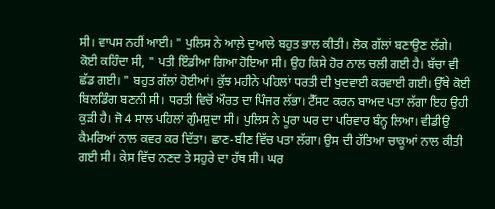ਸੀ। ਵਾਪਸ ਨਹੀਂ ਆਈ। " ਪੁਲਿਸ ਨੇ ਆਲ਼ੇ ਦੁਆਲੇ ਬਹੁਤ ਭਾਲ ਕੀਤੀ। ਲੋਕ ਗੱਲਾਂ ਬਣਾਉਣ ਲੱਗੇ। ਕੋਈ ਕਹਿੰਦਾ ਸੀ, " ਪਤੀ ਇੰਡੀਆ ਗਿਆ ਹੋਇਆ ਸੀ। ਉਹ ਕਿਸੇ ਹੋਰ ਨਾਲ ਚਲੀ ਗਈ ਹੈ। ਬੱਚਾ ਵੀ ਛੱਡ ਗਈ। " ਬਹੁਤ ਗੱਲਾਂ ਹੋਈਆਂ। ਕੁੱਝ ਮਹੀਨੇ ਪਹਿਲਾਂ ਧਰਤੀ ਦੀ ਖੁਦਵਾਈ ਕਰਵਾਈ ਗਈ। ਉੱਥੇ ਕੋਈ ਬਿਲਡਿੰਗ ਬਣਨੀ ਸੀ। ਧਰਤੀ ਵਿਚੋਂ ਔਰਤ ਦਾ ਪਿੰਜਰ ਲੱਭਾ। ਟੈੱਸਟ ਕਰਨ ਬਾਅਦ ਪਤਾ ਲੱਗਾ ਇਹ ਉਹੀ ਕੁੜੀ ਹੈ। ਜੋ 4 ਸਾਲ ਪਹਿਲਾਂ ਗੁੰਮਸ਼ੁਦਾ ਸੀ। ਪੁਲਿਸ ਨੇ ਪੂਰਾ ਘਰ ਦਾ ਪਰਿਵਾਰ ਬੰਨ੍ਹ ਲਿਆ। ਵੀਡੀਉ ਕੈਮਰਿਆਂ ਨਾਲ ਕਵਰ ਕਰ ਦਿੱਤਾ। ਛਾਣ-ਬੀਣ ਵਿੱਚ ਪਤਾ ਲੱਗਾ। ਉਸ ਦੀ ਹੱਤਿਆ ਚਾਕੂਆਂ ਨਾਲ ਕੀਤੀ ਗਈ ਸੀ। ਕੇਸ ਵਿੱਚ ਨਣਦ ਤੇ ਸਹੁਰੇ ਦਾ ਹੱਥ ਸੀ। ਘਰ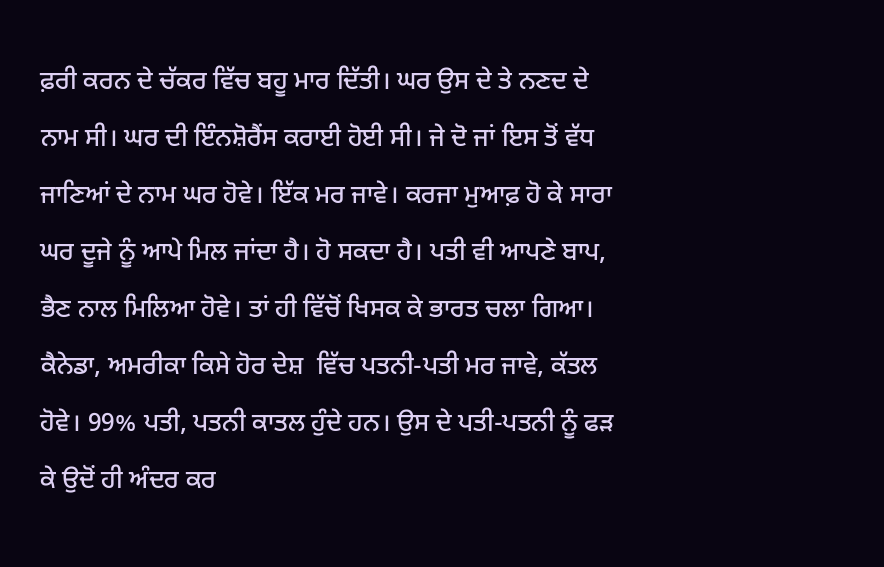ਫ਼ਰੀ ਕਰਨ ਦੇ ਚੱਕਰ ਵਿੱਚ ਬਹੂ ਮਾਰ ਦਿੱਤੀ। ਘਰ ਉਸ ਦੇ ਤੇ ਨਣਦ ਦੇ ਨਾਮ ਸੀ। ਘਰ ਦੀ ਇੰਨਸ਼ੋਰੈਂਸ ਕਰਾਈ ਹੋਈ ਸੀ। ਜੇ ਦੋ ਜਾਂ ਇਸ ਤੋਂ ਵੱਧ ਜਾਣਿਆਂ ਦੇ ਨਾਮ ਘਰ ਹੋਵੇ। ਇੱਕ ਮਰ ਜਾਵੇ। ਕਰਜਾ ਮੁਆਫ਼ ਹੋ ਕੇ ਸਾਰਾ ਘਰ ਦੂਜੇ ਨੂੰ ਆਪੇ ਮਿਲ ਜਾਂਦਾ ਹੈ। ਹੋ ਸਕਦਾ ਹੈ। ਪਤੀ ਵੀ ਆਪਣੇ ਬਾਪ, ਭੈਣ ਨਾਲ ਮਿਲਿਆ ਹੋਵੇ। ਤਾਂ ਹੀ ਵਿੱਚੋਂ ਖਿਸਕ ਕੇ ਭਾਰਤ ਚਲਾ ਗਿਆ। ਕੈਨੇਡਾ, ਅਮਰੀਕਾ ਕਿਸੇ ਹੋਰ ਦੇਸ਼  ਵਿੱਚ ਪਤਨੀ-ਪਤੀ ਮਰ ਜਾਵੇ, ਕੱਤਲ ਹੋਵੇ। 99% ਪਤੀ, ਪਤਨੀ ਕਾਤਲ ਹੁੰਦੇ ਹਨ। ਉਸ ਦੇ ਪਤੀ-ਪਤਨੀ ਨੂੰ ਫੜ ਕੇ ਉਦੋਂ ਹੀ ਅੰਦਰ ਕਰ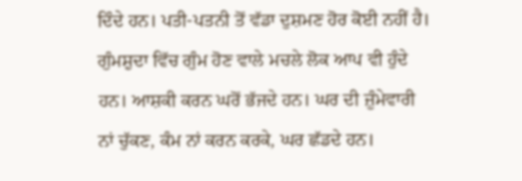ਦਿੰਦੇ ਹਨ। ਪਤੀ-ਪਤਨੀ ਤੋਂ ਵੱਡਾ ਦੁਸ਼ਮਣ ਹੋਰ ਕੋਈ ਨਹੀਂ ਹੈ। ਗੁੰਮਸ਼ੁਦਾ ਵਿੱਚ ਗੁੰਮ ਹੋਣ ਵਾਲੇ ਮਚਲੇ ਲੋਕ ਆਪ ਵੀ ਹੁੰਦੇ ਹਨ। ਆਸ਼ਕੀ ਕਰਨ ਘਰੋਂ ਭੱਜਦੇ ਹਨ। ਘਰ ਦੀ ਜ਼ੁੰਮੇਵਾਰੀ ਨਾਂ ਚੁੱਕਣ, ਕੰਮ ਨਾਂ ਕਰਨ ਕਰਕੇ, ਘਰ ਛੱਡਦੇ ਹਨ।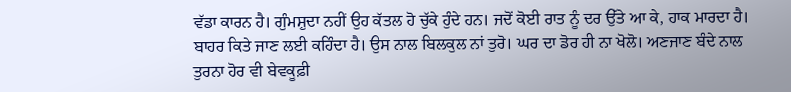ਵੱਡਾ ਕਾਰਨ ਹੈ। ਗੁੰਮਸ਼ੁਦਾ ਨਹੀਂ ਉਹ ਕੱਤਲ ਹੋ ਚੁੱਕੇ ਹੁੰਦੇ ਹਨ। ਜਦੋਂ ਕੋਈ ਰਾਤ ਨੂੰ ਦਰ ਉੱਤੇ ਆ ਕੇ, ਹਾਕ ਮਾਰਦਾ ਹੈ। ਬਾਹਰ ਕਿਤੇ ਜਾਣ ਲਈ ਕਹਿੰਦਾ ਹੈ। ਉਸ ਨਾਲ ਬਿਲਕੁਲ ਨਾਂ ਤੁਰੋ। ਘਰ ਦਾ ਡੋਰ ਹੀ ਨਾ ਖੋਲੋ। ਅਣਜਾਣ ਬੰਦੇ ਨਾਲ ਤੁਰਨਾ ਹੋਰ ਵੀ ਬੇਵਕੂਫ਼ੀ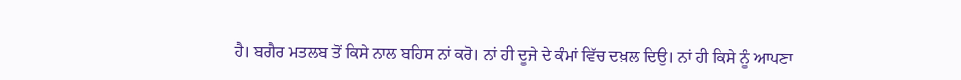ਹੈ। ਬਗੈਰ ਮਤਲਬ ਤੋਂ ਕਿਸੇ ਨਾਲ ਬਹਿਸ ਨਾਂ ਕਰੋ। ਨਾਂ ਹੀ ਦੂਜੇ ਦੇ ਕੰਮਾਂ ਵਿੱਚ ਦਖ਼ਲ ਦਿਉ। ਨਾਂ ਹੀ ਕਿਸੇ ਨੂੰ ਆਪਣਾ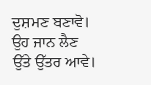ਦੁਸ਼ਮਣ ਬਣਾਵੋ। ਉਹ ਜਾਨ ਲੈਣ ਉੱਤੇ ਉੱਤਰ ਆਵੇ।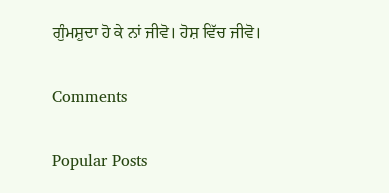ਗੁੰਮਸ਼ੁਦਾ ਹੋ ਕੇ ਨਾਂ ਜੀਵੋ। ਹੋਸ਼ ਵਿੱਚ ਜੀਵੋ।

Comments

Popular Posts